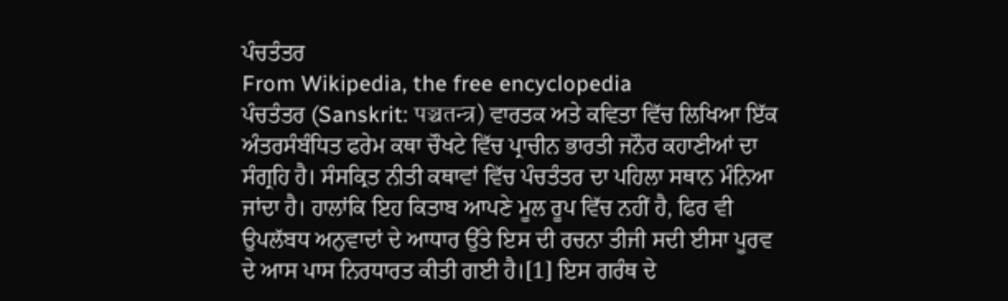ਪੰਚਤੰਤਰ
From Wikipedia, the free encyclopedia
ਪੰਚਤੰਤਰ (Sanskrit: पञ्चतन्त्र) ਵਾਰਤਕ ਅਤੇ ਕਵਿਤਾ ਵਿੱਚ ਲਿਖਿਆ ਇੱਕ ਅੰਤਰਸੰਬੰਧਿਤ ਫਰੇਮ ਕਥਾ ਚੌਖਟੇ ਵਿੱਚ ਪ੍ਰਾਚੀਨ ਭਾਰਤੀ ਜਨੌਰ ਕਹਾਣੀਆਂ ਦਾ ਸੰਗ੍ਰਹਿ ਹੈ। ਸੰਸਕ੍ਰਿਤ ਨੀਤੀ ਕਥਾਵਾਂ ਵਿੱਚ ਪੰਚਤੰਤਰ ਦਾ ਪਹਿਲਾ ਸਥਾਨ ਮੰਨਿਆ ਜਾਂਦਾ ਹੈ। ਹਾਲਾਂਕਿ ਇਹ ਕਿਤਾਬ ਆਪਣੇ ਮੂਲ ਰੂਪ ਵਿੱਚ ਨਹੀਂ ਹੈ, ਫਿਰ ਵੀ ਉਪਲੱਬਧ ਅਨੁਵਾਦਾਂ ਦੇ ਆਧਾਰ ਉੱਤੇ ਇਸ ਦੀ ਰਚਨਾ ਤੀਜੀ ਸਦੀ ਈਸਾ ਪੂਰਵ ਦੇ ਆਸ ਪਾਸ ਨਿਰਧਾਰਤ ਕੀਤੀ ਗਈ ਹੈ।[1] ਇਸ ਗਰੰਥ ਦੇ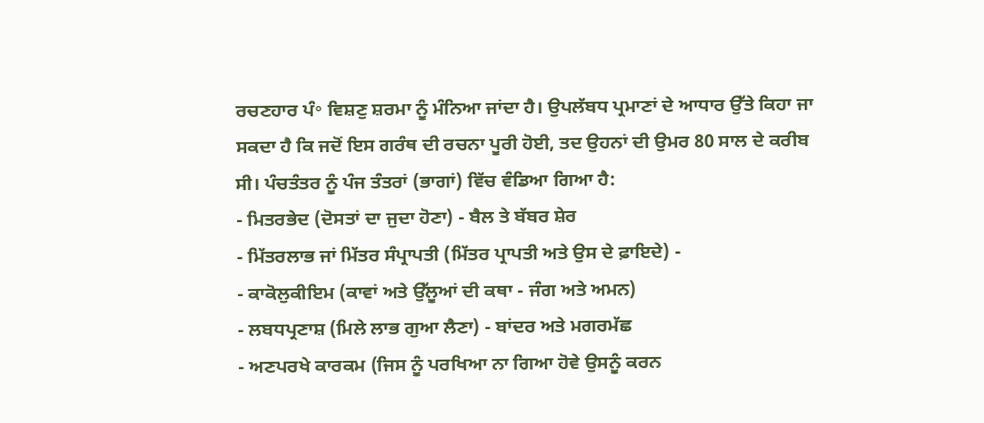ਰਚਣਹਾਰ ਪੰ॰ ਵਿਸ਼ਣੁ ਸ਼ਰਮਾ ਨੂੰ ਮੰਨਿਆ ਜਾਂਦਾ ਹੈ। ਉਪਲੱਬਧ ਪ੍ਰਮਾਣਾਂ ਦੇ ਆਧਾਰ ਉੱਤੇ ਕਿਹਾ ਜਾ ਸਕਦਾ ਹੈ ਕਿ ਜਦੋਂ ਇਸ ਗਰੰਥ ਦੀ ਰਚਨਾ ਪੂਰੀ ਹੋਈ, ਤਦ ਉਹਨਾਂ ਦੀ ਉਮਰ 80 ਸਾਲ ਦੇ ਕਰੀਬ ਸੀ। ਪੰਚਤੰਤਰ ਨੂੰ ਪੰਜ ਤੰਤਰਾਂ (ਭਾਗਾਂ) ਵਿੱਚ ਵੰਡਿਆ ਗਿਆ ਹੈ:
- ਮਿਤਰਭੇਦ (ਦੋਸਤਾਂ ਦਾ ਜੁਦਾ ਹੋਣਾ) - ਬੈਲ ਤੇ ਬੱਬਰ ਸ਼ੇਰ
- ਮਿੱਤਰਲਾਭ ਜਾਂ ਮਿੱਤਰ ਸੰਪ੍ਰਾਪਤੀ (ਮਿੱਤਰ ਪ੍ਰਾਪਤੀ ਅਤੇ ਉਸ ਦੇ ਫ਼ਾਇਦੇ) -
- ਕਾਕੋਲੁਕੀਇਮ (ਕਾਵਾਂ ਅਤੇ ਉੱਲੂਆਂ ਦੀ ਕਥਾ - ਜੰਗ ਅਤੇ ਅਮਨ)
- ਲਬਧਪ੍ਰਣਾਸ਼ (ਮਿਲੇ ਲਾਭ ਗੁਆ ਲੈਣਾ) - ਬਾਂਦਰ ਅਤੇ ਮਗਰਮੱਛ
- ਅਣਪਰਖੇ ਕਾਰਕਮ (ਜਿਸ ਨੂੰ ਪਰਖਿਆ ਨਾ ਗਿਆ ਹੋਵੇ ਉਸਨੂੰ ਕਰਨ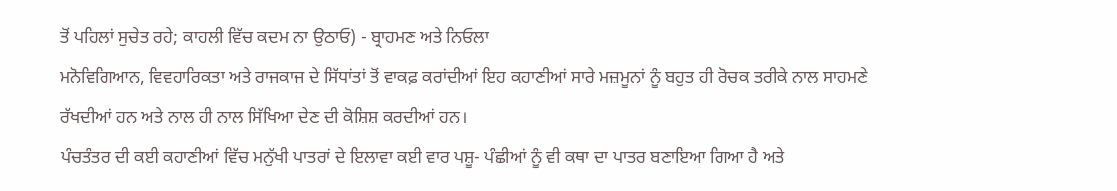ਤੋਂ ਪਹਿਲਾਂ ਸੁਚੇਤ ਰਹੇ; ਕਾਹਲੀ ਵਿੱਚ ਕਦਮ ਨਾ ਉਠਾਓ) - ਬ੍ਰਾਹਮਣ ਅਤੇ ਨਿਓਲਾ
ਮਨੋਵਿਗਿਆਨ, ਵਿਵਹਾਰਿਕਤਾ ਅਤੇ ਰਾਜਕਾਜ ਦੇ ਸਿੱਧਾਂਤਾਂ ਤੋਂ ਵਾਕਫ਼ ਕਰਾਂਦੀਆਂ ਇਹ ਕਹਾਣੀਆਂ ਸਾਰੇ ਮਜ਼ਮੂਨਾਂ ਨੂੰ ਬਹੁਤ ਹੀ ਰੋਚਕ ਤਰੀਕੇ ਨਾਲ ਸਾਹਮਣੇ ਰੱਖਦੀਆਂ ਹਨ ਅਤੇ ਨਾਲ ਹੀ ਨਾਲ ਸਿੱਖਿਆ ਦੇਣ ਦੀ ਕੋਸ਼ਿਸ਼ ਕਰਦੀਆਂ ਹਨ।
ਪੰਚਤੰਤਰ ਦੀ ਕਈ ਕਹਾਣੀਆਂ ਵਿੱਚ ਮਨੁੱਖੀ ਪਾਤਰਾਂ ਦੇ ਇਲਾਵਾ ਕਈ ਵਾਰ ਪਸ਼ੂ- ਪੰਛੀਆਂ ਨੂੰ ਵੀ ਕਥਾ ਦਾ ਪਾਤਰ ਬਣਾਇਆ ਗਿਆ ਹੈ ਅਤੇ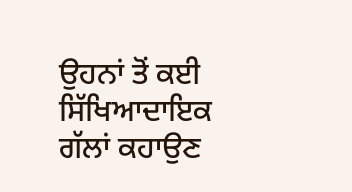ਉਹਨਾਂ ਤੋਂ ਕਈ ਸਿੱਖਿਆਦਾਇਕ ਗੱਲਾਂ ਕਹਾਉਣ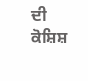ਦੀ ਕੋਸ਼ਿਸ਼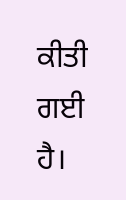ਕੀਤੀ ਗਈ ਹੈ।